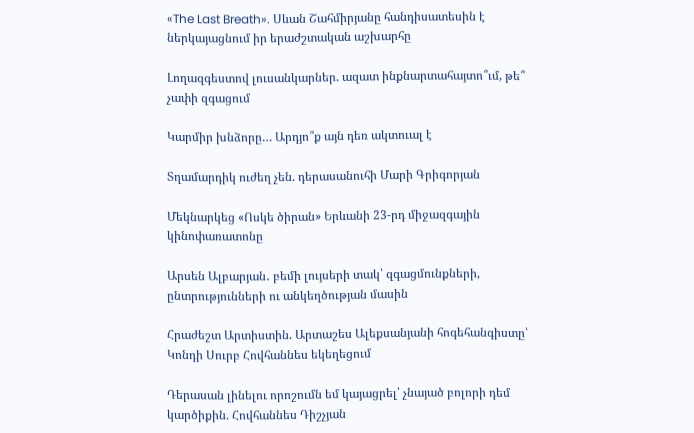«The Last Breath». Սևան Շահմիրյանը հանդիսատեսին է ներկայացնում իր երաժշտական աշխարհը

Լողազգեստով լուսանկարներ. ազատ ինքնարտահայտո՞ւմ, թե՞ չափի զգացում

Կարմիր խնձորը… Արդյո՞ք այն դեռ ակտուալ է

Տղամարդիկ ուժեղ չեն. դերասանուհի Մարի Գրիգորյան

Մեկնարկեց «Ոսկե ծիրան» Երևանի 23-րդ միջազգային կինոփառատոնը

Արսեն Ալբարյան․ բեմի լույսերի տակ՝ զգացմունքների, ընտրությունների ու անկեղծության մասին

Հրաժեշտ Արտիստին. Արտաշես Ալեքսանյանի հոգեհանգիստը՝ Կոնդի Սուրբ Հովհաննես եկեղեցում

Դերասան լինելու որոշումն եմ կայացրել՝ չնայած բոլորի դեմ կարծիքին. Հովհաննես Դիշչյան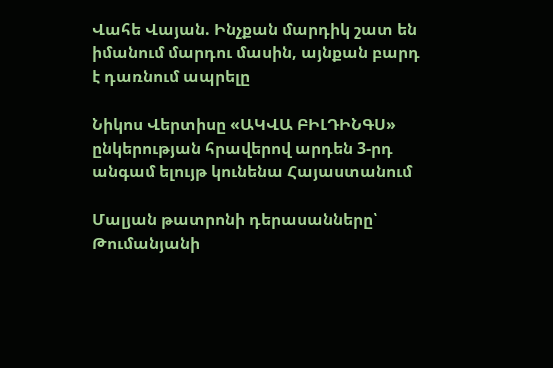Վահե Վայան. Ինչքան մարդիկ շատ են իմանում մարդու մասին, այնքան բարդ է դառնում ապրելը

Նիկոս Վերտիսը «ԱԿՎԱ ԲԻԼԴԻՆԳՍ» ընկերության հրավերով արդեն 3-րդ անգամ ելույթ կունենա Հայաստանում

Մալյան թատրոնի դերասանները՝ Թումանյանի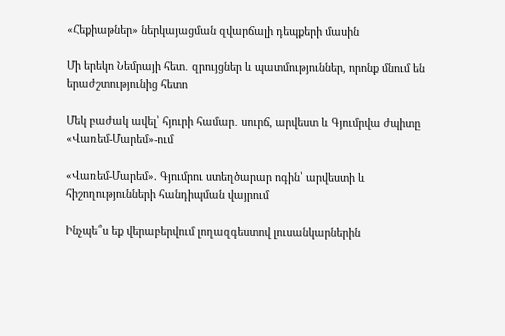«Հեքիաթներ» ներկայացման զվարճալի դեպքերի մասին

Մի երեկո Նեմրայի հետ․ զրույցներ և պատմություններ, որոնք մնում են երաժշտությունից հետո

Մեկ բաժակ ավել՝ հյուրի համար․ սուրճ, արվեստ և Գյումրվա ժպիտը «Վառեմ-Մարեմ»-ում

«Վառեմ-Մարեմ». Գյումրու ստեղծարար ոգին՝ արվեստի և հիշողությունների հանդիպման վայրում

Ինչպե՞ս եք վերաբերվում լողազգեստով լուսանկարներին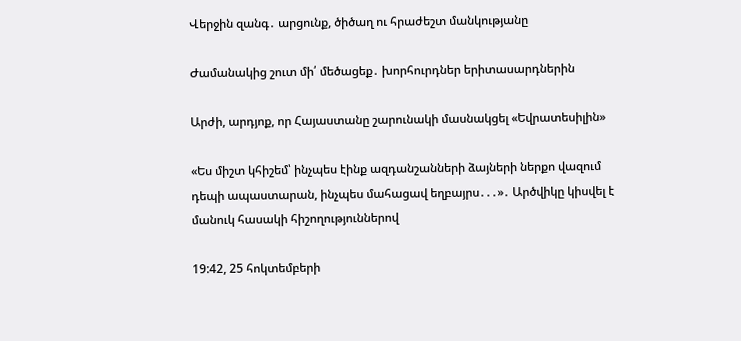Վերջին զանգ․ արցունք, ծիծաղ ու հրաժեշտ մանկությանը

Ժամանակից շուտ մի՛ մեծացեք․ խորհուրդներ երիտասարդներին

Արժի, արդյոք, որ Հայաստանը շարունակի մասնակցել «Եվրատեսիլին»

«Ես միշտ կհիշեմ՝ ինչպես էինք ազդանշանների ձայների ներքո վազում դեպի ապաստարան, ինչպես մահացավ եղբայրս․․․»․ Արծվիկը կիսվել է մանուկ հասակի հիշողություններով

19:42, 25 հոկտեմբերի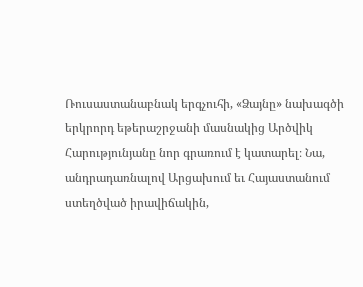Ռուսաստանաբնակ երգչուհի, «Ձայնը» նախագծի երկրորդ եթերաշրջանի մասնակից Արծվիկ Հարությունյանը նոր գրառում է կատարել։ Նա, անդրադառնալով Արցախում եւ Հայաստանում ստեղծված իրավիճակին,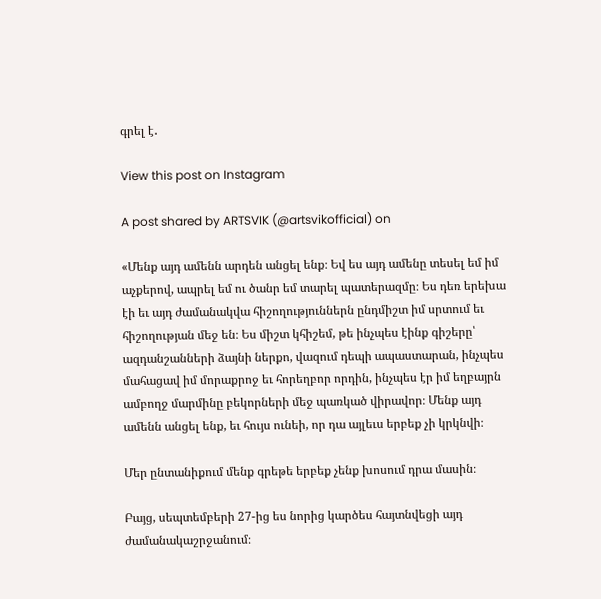գրել է․

View this post on Instagram

A post shared by ARTSVIK (@artsvikofficial) on

«Մենք այդ ամենն արդեն անցել ենք։ Եվ ես այդ ամենը տեսել եմ իմ աչքերով, ապրել եմ ու ծանր եմ տարել պատերազմը։ Ես դեռ երեխա էի եւ այդ ժամանակվա հիշողություններն ընդմիշտ իմ սրտում եւ հիշողության մեջ են։ Ես միշտ կհիշեմ, թե ինչպես էինք գիշերը՝ ազդանշանների ձայնի ներքո, վազում դեպի ապաստարան, ինչպես մահացավ իմ մորաքրոջ եւ հորեղբոր որդին, ինչպես էր իմ եղբայրն ամբողջ մարմինը բեկորների մեջ պառկած վիրավոր։ Մենք այդ ամենն անցել ենք, եւ հույս ունեի, որ դա այլեւս երբեք չի կրկնվի։

Մեր ընտանիքում մենք գրեթե երբեք չենք խոսում դրա մասին։

Բայց, սեպտեմբերի 27-ից ես նորից կարծես հայտնվեցի այդ ժամանակաշրջանում։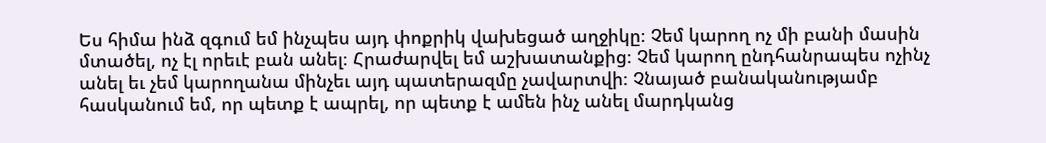Ես հիմա ինձ զգում եմ ինչպես այդ փոքրիկ վախեցած աղջիկը։ Չեմ կարող ոչ մի բանի մասին մտածել, ոչ էլ որեւէ բան անել։ Հրաժարվել եմ աշխատանքից։ Չեմ կարող ընդհանրապես ոչինչ անել եւ չեմ կարողանա մինչեւ այդ պատերազմը չավարտվի։ Չնայած բանականությամբ հասկանում եմ, որ պետք է ապրել, որ պետք է ամեն ինչ անել մարդկանց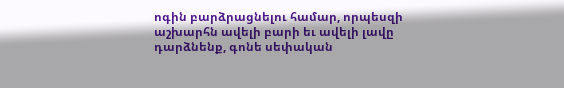ոգին բարձրացնելու համար, որպեսզի աշխարհն ավելի բարի եւ ավելի լավը դարձնենք, գոնե սեփական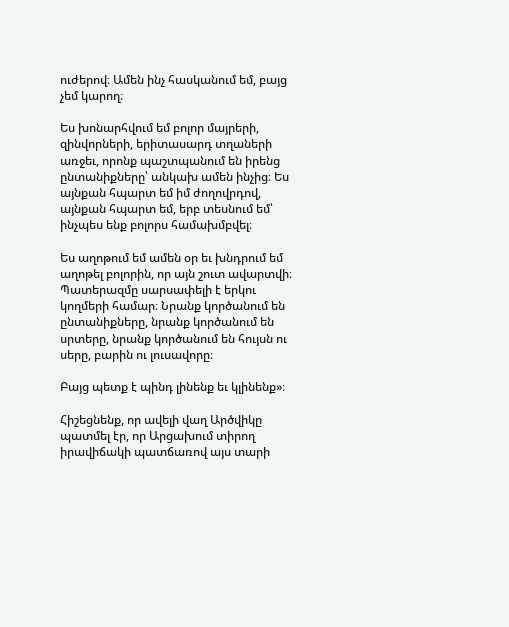ուժերով։ Ամեն ինչ հասկանում եմ, բայց չեմ կարող։

Ես խոնարհվում եմ բոլոր մայրերի, զինվորների, երիտասարդ տղաների առջեւ, որոնք պաշտպանում են իրենց ընտանիքները՝ անկախ ամեն ինչից։ Ես այնքան հպարտ եմ իմ ժողովրդով, այնքան հպարտ եմ, երբ տեսնում եմ՝ ինչպես ենք բոլորս համախմբվել։

Ես աղոթում եմ ամեն օր եւ խնդրում եմ աղոթել բոլորին, որ այն շուտ ավարտվի։ Պատերազմը սարսափելի է երկու կողմերի համար։ Նրանք կործանում են ընտանիքները, նրանք կործանում են սրտերը, նրանք կործանում են հույսն ու սերը, բարին ու լուսավորը։

Բայց պետք է պինդ լինենք եւ կլինենք»։

Հիշեցնենք, որ ավելի վաղ Արծվիկը պատմել էր, որ Արցախում տիրող իրավիճակի պատճառով այս տարի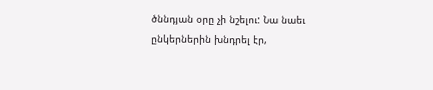ծննդյան օրը չի նշելու: Նա նաեւ ընկերներին խնդրել էր,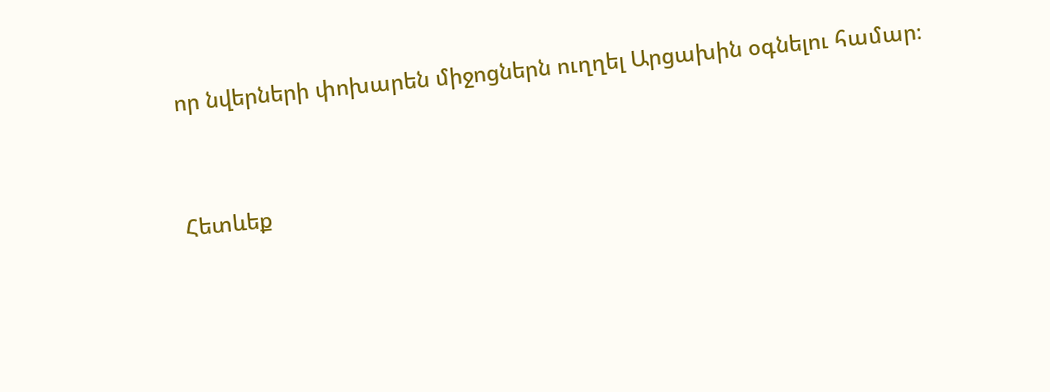որ նվերների փոխարեն միջոցներն ուղղել Արցախին օգնելու համար։


Հետևեք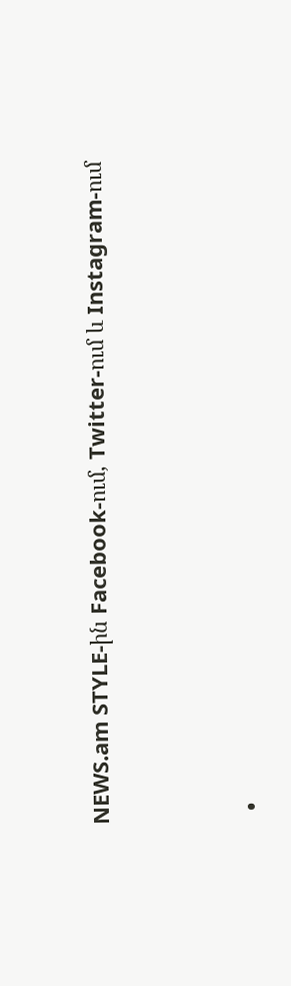NEWS.am STYLE-ին Facebook-ում, Twitter-ում և Instagram-ում





  •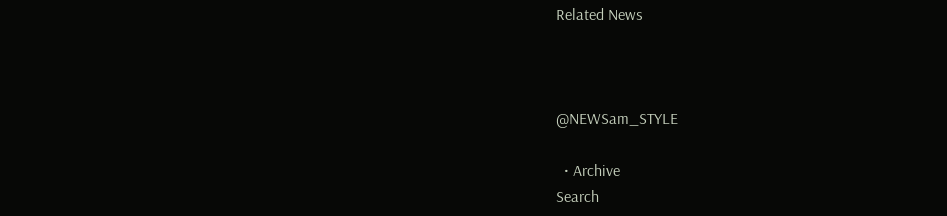Related News



@NEWSam_STYLE

  • Archive
Search